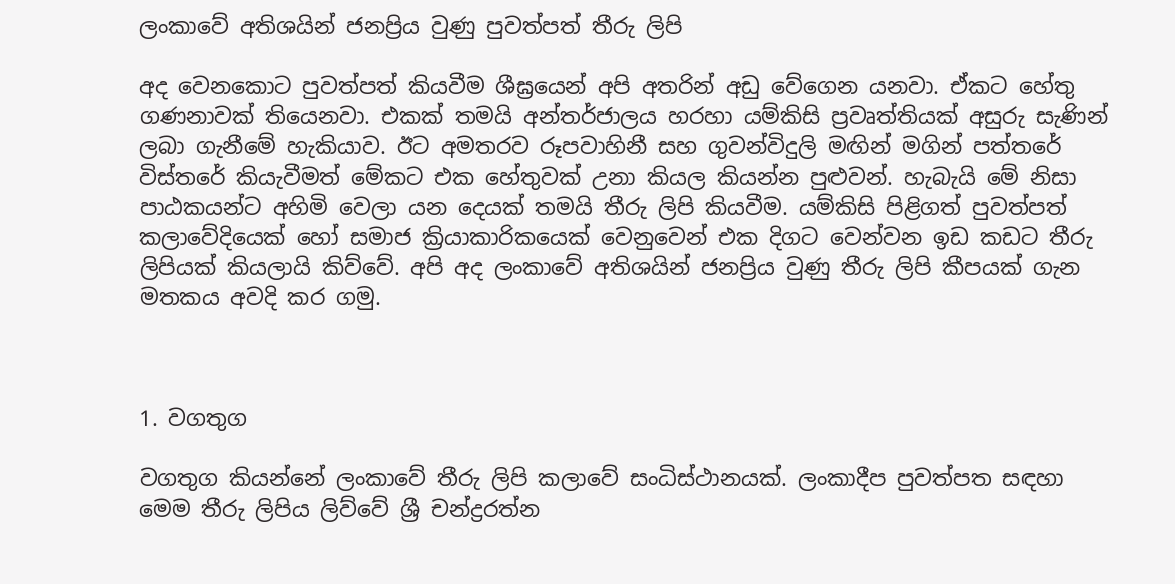ලංකාවේ අතිශයින් ජනප්‍රිය වුණු පුවත්පත් තීරු ලිපි

අද වෙනකොට පුවත්පත් කියවීම ශීඝ්‍රයෙන් අපි අතරින් අඩු වේගෙන යනවා. ඒකට හේතු ගණනාවක් තියෙනවා. එකක් තමයි අන්තර්ජාලය හරහා යම්කිසි ප්‍රවෘත්තියක් අසුරු සැණින් ලබා ගැනීමේ හැකියාව. ඊට අමතරව රූපවාහිනී සහ ගුවන්විදුලි මඟින් මගින් පත්තරේ විස්තරේ කියැවීමත් මේකට එක හේතුවක් උනා කියල කියන්න පුළුවන්. හැබැයි මේ නිසා පාඨකයන්ට අහිමි වෙලා යන දෙයක් තමයි තීරු ලිපි කියවීම. යම්කිසි පිළිගත් පුවත්පත් කලාවේදියෙක් හෝ සමාජ ක්‍රියාකාරිකයෙක් වෙනුවෙන් එක දිගට වෙන්වන ඉඩ කඩට තීරු ලිපියක් කියලායි කිව්වේ. අපි අද ලංකාවේ අතිශයින් ජනප්‍රිය වුණු තීරු ලිපි කීපයක් ගැන මතකය අවදි කර ගමු.



1. වගතුග

වගතුග කියන්නේ ලංකාවේ තීරු ලිපි කලාවේ සංධිස්ථානයක්. ලංකාදීප පුවත්පත සඳහා මෙම තීරු ලිපිය ලිව්වේ ශ්‍රී චන්ද්‍රරත්න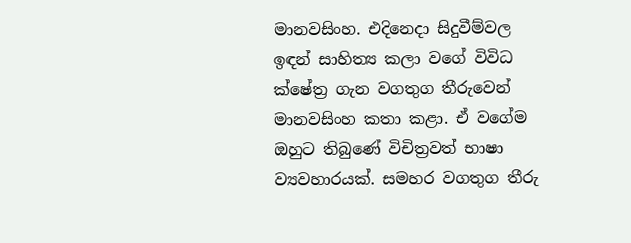මානවසිංහ. එදිනෙදා සිදුවීම්වල ඉඳන් සාහිත්‍ය කලා වගේ විවිධ ක්ෂේත්‍ර ගැන වගතුග තීරුවෙන් මානවසිංහ කතා කළා. ඒ වගේම ඔහුට තිබුණේ විචිත්‍රවත් භාෂා ව්‍යවහාරයක්. සමහර වගතුග තීරු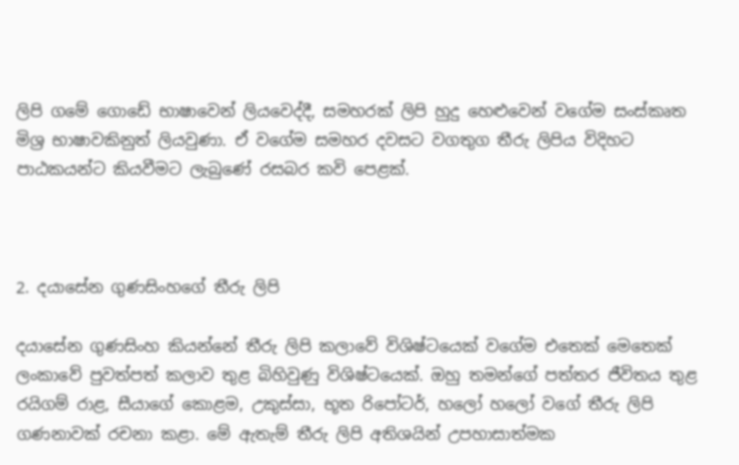ලිපි ගමේ ගොඩේ භාෂාවෙන් ලියවෙද්දී, සමහරක් ලිපි හුදු හෙළුවෙන් වගේම සංස්කෘත මිශ්‍ර භාෂාවකිනුත් ලියවුණා. ඒ වගේම සමහර දවසට වගතුග තීරු ලිපිය විදිහට පාඨකයන්ට කියවීමට ලැබුණේ රසබර කවි පෙළක්.



2. දයාසේන ගුණසිංහගේ තීරු ලිපි

දයාසේන ගුණසිංහ කියන්නේ තීරු ලිපි කලාවේ විශිෂ්ටයෙක් වගේම එතෙක් මෙතෙක් ලංකාවේ පුවත්පත් කලාව තුළ බිහිවුණු විශිෂ්ටයෙක්. ඔහු තමන්ගේ පත්තර ජීවිතය තුළ රයිගම් රාළ, සීයාගේ කොළම, උකුස්සා, භූත රිපෝටර්, හලෝ හලෝ වගේ තීරු ලිපි ගණනාවක් රචනා කළා. මේ ඇතැම් තීරු ලිපි අතිශයින් උපහාසාත්මක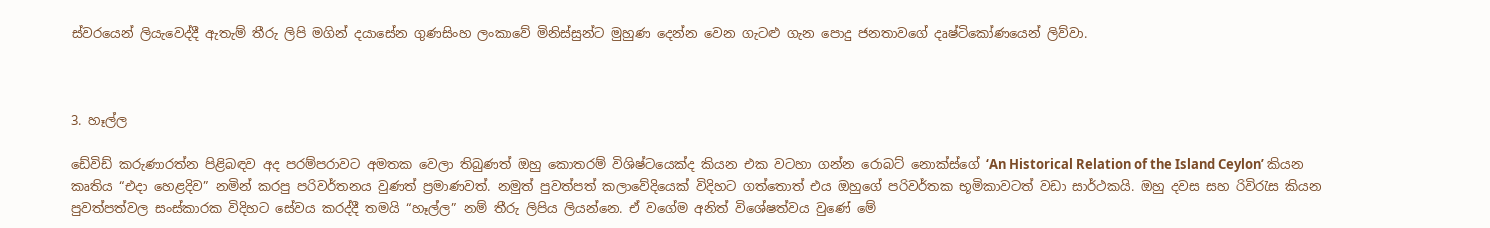ස්වරයෙන් ලියැවෙද්දී ඇතැම් තීරු ලිපි මගින් දයාසේන ගුණසිංහ ලංකාවේ මිනිස්සුන්ට මුහුණ දෙන්න වෙන ගැටළු ගැන පොදු ජනතාවගේ දෘෂ්ටිකෝණයෙන් ලිව්වා.



3. හෑල්ල

ඩේවිඩ් කරුණාරත්න පිළිබඳව අද පරම්පරාවට අමතක වෙලා තිබුණත් ඔහු කොතරම් විශිෂ්ටයෙක්ද කියන එක වටහා ගන්න රොබට් නොක්ස්ගේ ‘An Historical Relation of the Island Ceylon’ කියන කෘතිය “එදා හෙළදිව” නමින් කරපු පරිවර්තනය වුණත් ප්‍රමාණවත්. නමුත් පුවත්පත් කලාවේදියෙක් විදිහට ගත්තොත් එය ඔහුගේ පරිවර්තක භූමිකාවටත් වඩා සාර්ථකයි. ඔහු දවස සහ රිවිරැස කියන පුවත්පත්වල සංස්කාරක විදිහට සේවය කරද්දී තමයි “හෑල්ල” නම් තීරු ලිපිය ලියන්නෙ. ඒ වගේම අනිත් විශේෂත්වය වුණේ මේ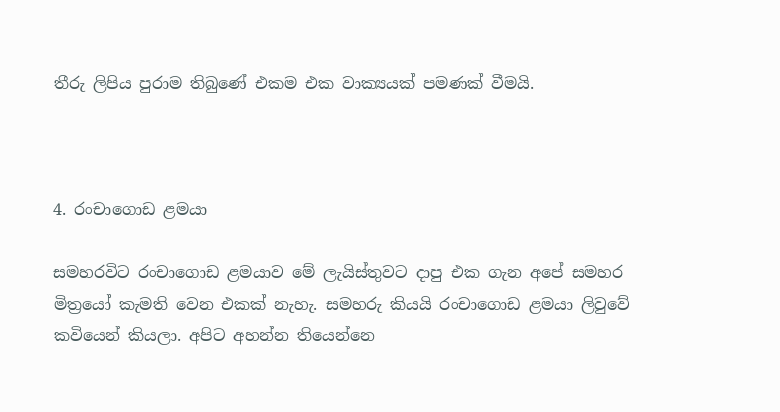තීරු ලිපිය පුරාම තිබුණේ එකම එක වාක්‍යයක් පමණක් වීමයි.



4. රංචාගොඩ ළමයා

සමහරවිට රංචාගොඩ ළමයාව මේ ලැයිස්තුවට දාපු එක ගැන අපේ සමහර මිත්‍රයෝ කැමති වෙන එකක් නැහැ. සමහරු කියයි රංචාගොඩ ළමයා ලිවුවේ කවියෙන් කියලා. අපිට අහන්න තියෙන්නෙ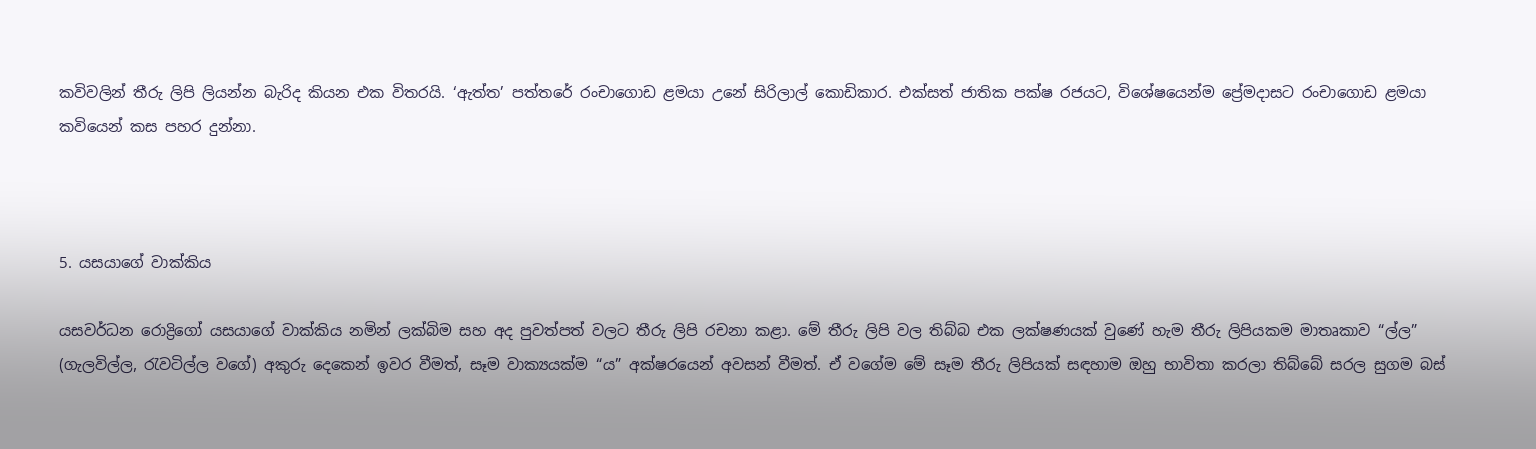කවිවලින් තීරු ලිපි ලියන්න බැරිද කියන එක විතරයි. ‘ඇත්ත’ පත්තරේ රංචාගොඩ ළමයා උනේ සිරිලාල් කොඩිකාර. එක්සත් ජාතික පක්ෂ රජයට, විශේෂයෙන්ම ප්‍රේමදාසට රංචාගොඩ ළමයා කවියෙන් කස පහර දුන්නා.



5. යසයාගේ වාක්කිය

යසවර්ධන රොද්‍රිගෝ යසයාගේ වාක්කිය නමින් ලක්බිම සහ අද පුවත්පත් වලට තීරු ලිපි රචනා කළා. මේ තීරු ලිපි වල තිබ්බ එක ලක්ෂණයක් වුණේ හැම තීරු ලිපියකම මාතෘකාව “ල්ල” (ගැලවිල්ල, රැවටිල්ල වගේ) අකුරු දෙකෙන් ඉවර වීමත්, සෑම වාක්‍යයක්ම “ය” අක්ෂරයෙන් අවසන් වීමත්. ඒ වගේම මේ සෑම තීරු ලිපියක් සඳහාම ඔහු භාවිතා කරලා තිබ්බේ සරල සුගම බස්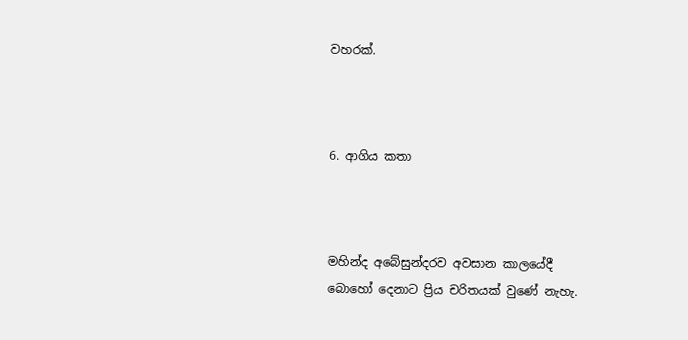වහරක්.



6. ආගිය කතා



මහින්ද අබේසුන්දරව අවසාන කාලයේදී බොහෝ දෙනාට ප්‍රිය චරිතයක් වුණේ නැහැ.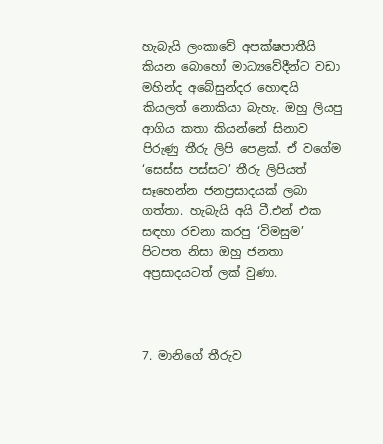හැබැයි ලංකාවේ අපක්ෂපාතීයි කියන බොහෝ මාධ්‍යවේදීන්ට වඩා මහින්ද අබේසුන්දර හොඳයි කියලත් නොකියා බැහැ. ඔහු ලියපු ආගිය කතා කියන්නේ සිනාව පිරුණු තීරු ලිපි පෙළක්. ඒ වගේම ‘සෙස්ස පස්සට’ තීරු ලිපියත් සෑහෙන්න ජනප්‍රසාදයක් ලබා ගත්තා. හැබැයි අයි ටී.එන් එක සඳහා රචනා කරපු ‘විමසුම’ පිටපත නිසා ඔහු ජනතා අප්‍රසාදයටත් ලක් වුණා.



7. මානිගේ තීරුව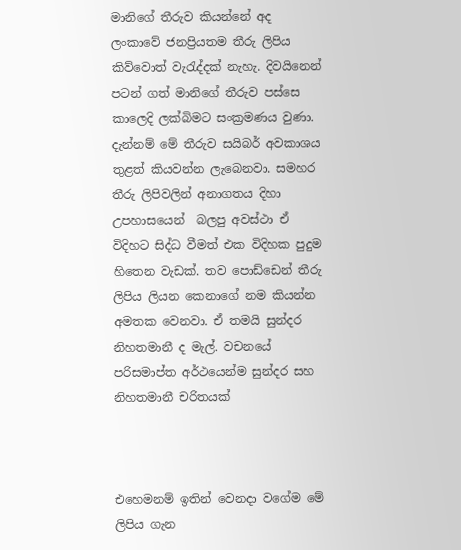මානිගේ තීරුව කියන්නේ අද ලංකාවේ ජනප්‍රියතම තීරු ලිපිය කිව්වොත් වැරැද්දක් නැහැ. දිවයිනෙන් පටන් ගත් මානිගේ තීරුව පස්සෙ කාලෙදි ලක්බිමට සංක්‍රමණය වුණා. දැන්නම් මේ තීරුව සයිබර් අවකාශය තුළත් කියවන්න ලැබෙනවා. සමහර තීරු ලිපිවලින් අනාගතය දිහා උපහාසයෙන්  බලපු අවස්ථා ඒ විදිහට සිද්ධ වීමත් එක විදිහක පුදුම හිතෙන වැඩක්. තව පොඩ්ඩෙන් තීරු ලිපිය ලියන කෙනාගේ නම කියන්න අමතක වෙනවා. ඒ තමයි සුන්දර නිහතමානී ද මැල්. වචනයේ පරිසමාප්ත අර්ථයෙන්ම සුන්දර සහ නිහතමානී චරිතයක්



එහෙමනම් ඉතින් වෙනදා වගේම මේ ලිපිය ගැන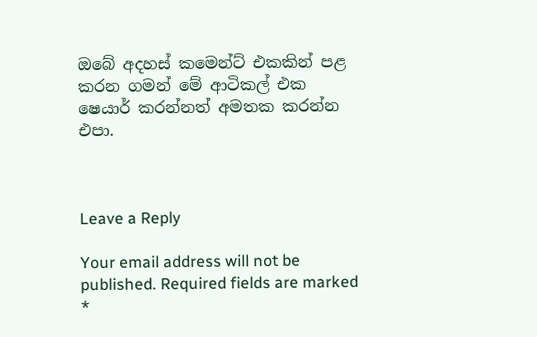ඔබේ අදහස් කමෙන්ට් එකකින් පළ කරන ගමන් මේ ආටිකල් එක ෂෙයාර් කරන්නත් අමතක කරන්න එපා.



Leave a Reply

Your email address will not be published. Required fields are marked *